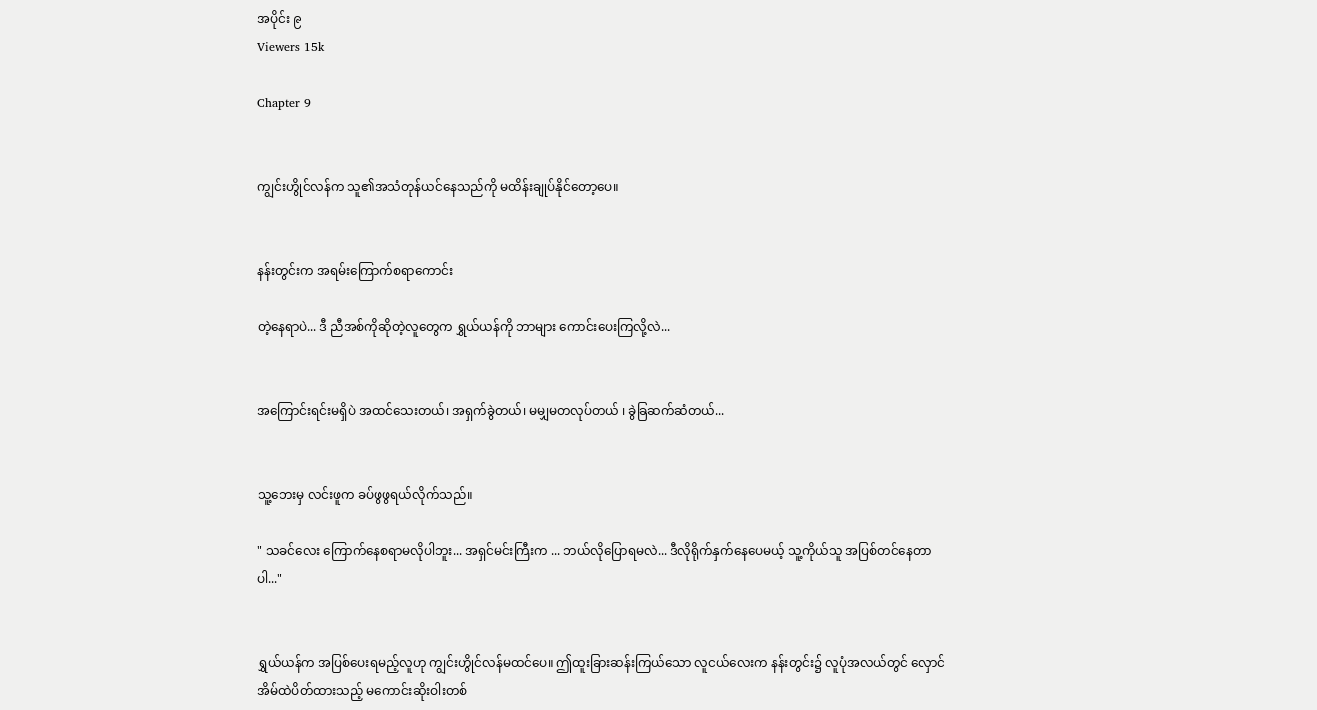အပိုင်း ၉
Viewers 15k

Chapter 9


ကျွင်းဟွိုင်လန်က သူ၏အသံတုန်ယင်နေသည်ကို မထိန်းချုပ်နိုင်တော့ပေ။


နန်းတွင်းက အရမ်းကြောက်စရာကောင်း

တဲ့နေရာပဲ... ဒီ ညီအစ်ကိုဆိုတဲ့လူတွေက ရွှယ်ယန်ကို ဘာများ ကောင်းပေးကြလို့လဲ...


အကြောင်းရင်းမရှိပဲ အထင်သေးတယ်၊ အရှက်ခွဲတယ်၊ မမျှမတလုပ်တယ် ၊ ခွဲခြဆက်ဆံတယ်...


သူ့ဘေးမှ လင်းဖူက ခပ်ဖွဖွရယ်လိုက်သည်။

" သခင်လေး ကြောက်နေစရာမလိုပါဘူး... အရှင်မင်းကြီးက ... ဘယ်လိုပြောရမလဲ... ဒီလိုရိုက်နှက်နေပေမယ့် သူ့ကိုယ်သူ အပြစ်တင်နေတာပါ..."


ရွှယ်ယန်က အပြစ်ပေးရမည့်လူဟု ကျွင်းဟွိုင်လန်မထင်ပေ။ ဤထူးခြားဆန်းကြယ်သော လူငယ်လေးက နန်းတွင်း၌ လူပုံအလယ်တွင် လှောင်အိမ်ထဲပိတ်ထားသည့် မကောင်းဆိုးဝါးတစ်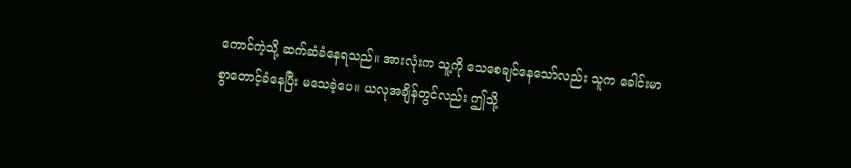ကောင်ကဲ့သို့ ဆက်ဆံခံနေရသည်။ အားလုံးက သူ့ကို သေစေချင်နေသော်လည်း သူက ခေါင်းမာစွာတောင့်ခံနေပြီး မသေခဲ့ပေ။ ယလုအချိန်တွင်လည်း ဤသို့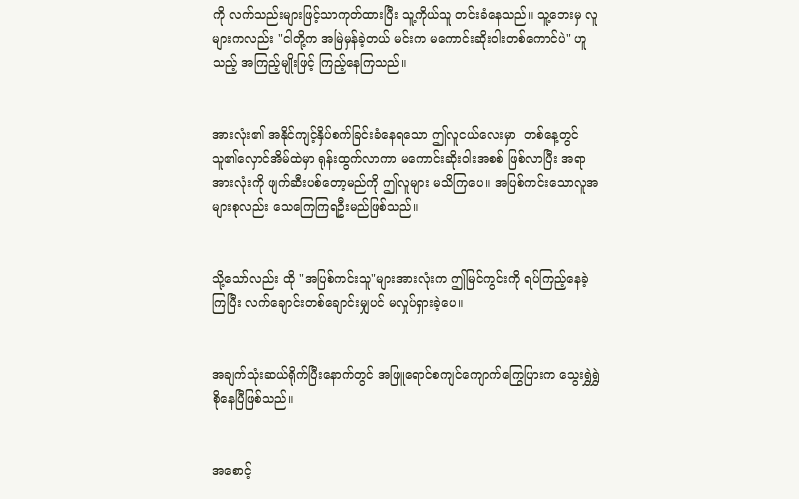ကို လက်သည်းများဖြင့်သာကုတ်ထားပြီး သူ့ကိုယ်သူ တင်းခံနေသည်။ သူ့ဘေးမှ လူများကလည်း "ငါတို့က အမြဲမှန်ခဲ့တယ် မင်းက မကောင်းဆိုးဝါးတစ်ကောင်ပဲ" ဟူသည့် အကြည့်မျိုးဖြင့် ကြည့်နေကြသည်။


အားလုံး၏ အနိုင်ကျင့်နှိပ်စက်ခြင်းခံနေရသော ဤလူငယ်လေးမှာ  တစ်နေ့တွင် သူ၏လှောင်အိမ်ထဲမှာ ရုန်းထွက်လာကာ မကောင်းဆိုးဝါးအစစ် ဖြစ်လာပြီး အရာအားလုံးကို ဖျက်ဆီးပစ်တော့မည်ကို ဤလူများ မသိကြပေ။ အပြစ်ကင်းသောလူအများစုလည်း သေကြေကြရဦးမည်ဖြစ်သည်။


သို့သော်လည်း ထို "အပြစ်ကင်းသူ"များအားလုံးက ဤမြင်ကွင်းကို ရပ်ကြည့်နေခဲ့ကြပြီး လက်ချောင်းတစ်ချောင်းမျှပင် မလှုပ်ရှားခဲ့ပေ။


အချက်သုံးဆယ်ရိုက်ပြီးနောက်တွင် အဖြူရောင်စကျင်ကျောက်ကြွေပြားက သွေးရွှဲရွှဲစိုနေပြီဖြစ်သည်။


အစောင့်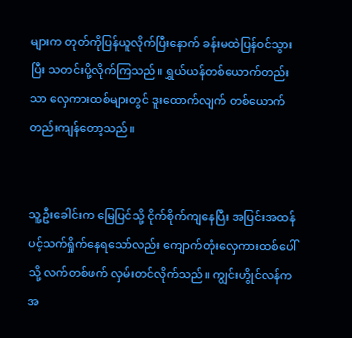များက တုတ်ကိုပြန်ယူလိုက်ပြီးနောက် ခန်းမထဲပြန်ဝင်သွားပြီး သတင်းပို့လိုက်ကြသည်။ ရွှယ်ယန်တစ်ယောက်တည်းသာ လှေကားထစ်များတွင် ဒူးထောက်လျက် တစ်ယောက်တည်းကျန်တော့သည်။


သူ့ဦးခေါင်းက မြေပြင်သို့ ငိုက်စိုက်ကျနေပြီး အပြင်းအထန် ပင့်သက်ရှိုက်နေရသော်လည်း ကျောက်တုံးလှေကားထစ်ပေါ်သို့ လက်တစ်ဖက် လှမ်းတင်လိုက်သည်။ ကျွင်းဟွိုင်လန်က အ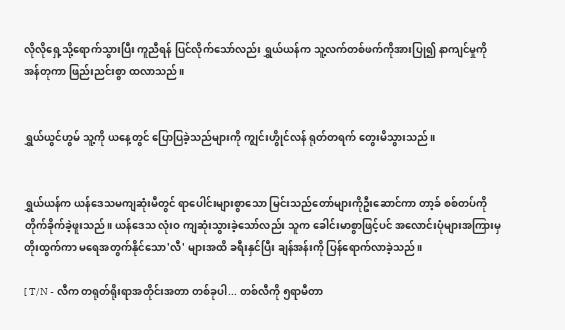လိုလိုရှေ့သို့ရောက်သွားပြီး ကူညီရန် ပြင်လိုက်သော်လည်း ရွှယ်ယန်က သူ့လက်တစ်ဖက်ကိုအားပြု၍ နာကျင်မှုကို အန်တုကာ ဖြည်းညင်းစွာ ထလာသည်။


ရွှယ်ယွင်ဟွမ် သူ့ကို ယနေ့တွင် ပြောပြခဲ့သည်များကို ကျွင်းဟွိုင်လန် ရုတ်တရက် တွေးမိသွားသည်။


ရွှယ်ယန်က ယန်ဒေသမကျဆုံးမီတွင် ရာပေါင်းများစွာသော မြင်းသည်တော်များကိုဦးဆောင်ကာ တာ့ခ် စစ်တပ်ကို တိုက်ခိုက်ခဲ့ဖူးသည်။ ယန်ဒေသ လုံးဝ ကျဆုံးသွားခဲ့သော်လည်း သူက ခေါင်းမာစွာဖြင့်ပင် အလောင်းပုံများအကြားမှ တိုးထွက်ကာ မရေအတွက်နိုင်သော'လီ' များအထိ ခရီးနှင်ပြီး ချန်အန်းကို ပြန်ရောက်လာခဲ့သည်။

[ T/N - လီက တရုတ်ရိုးရာအတိုင်းအတာ တစ်ခုပါ... တစ်လီကို ၅ရာမီတာ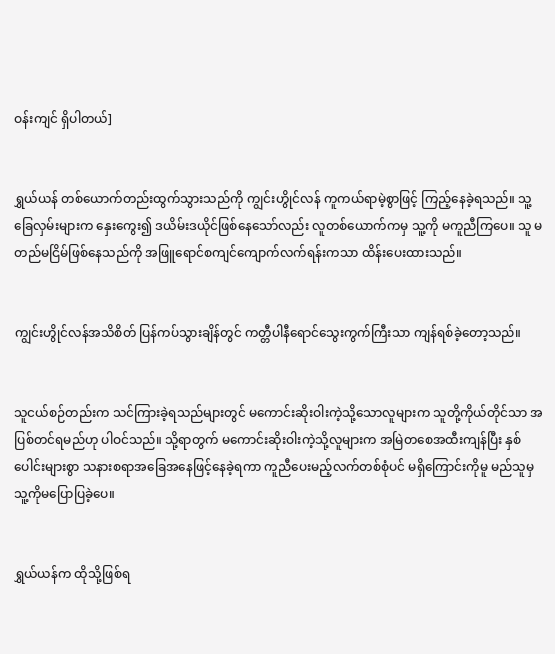ဝန်းကျင် ရှိပါတယ်]


ရွှယ်ယန် တစ်ယောက်တည်းထွက်သွားသည်ကို ကျွင်းဟွိုင်လန် ကူကယ်ရာမဲ့စွာဖြင့် ကြည့်နေခဲ့ရသည်။ သူ့ခြေလှမ်းများက နှေးကွေး၍ ဒယိမ်းဒယိုင်ဖြစ်နေသော်လည်း လူတစ်ယောက်ကမှ သူ့ကို မကူညီကြပေ။ သူ မတည်မငြိမ်ဖြစ်နေသည်ကို အဖြူရောင်စကျင်ကျောက်လက်ရန်းကသာ ထိန်းပေးထားသည်။


ကျွင်းဟွိုင်လန်အသိစိတ် ပြန်ကပ်သွားချိန်တွင် ကတ္တီပါနီရောင်သွေးကွက်ကြီးသာ ကျန်ရစ်ခဲ့တော့သည်။


သူငယ်စဉ်တည်းက သင်ကြားခဲ့ရသည်များတွင် မကောင်းဆိုးဝါးကဲ့သို့သောလူများက သူတို့ကိုယ်တိုင်သာ အပြစ်တင်ရမည်ဟု ပါဝင်သည်။ သို့ရာတွက် မကောင်းဆိုးဝါးကဲ့သို့လူများက အမြဲတစေအထီးကျန်ပြီး နှစ်ပေါင်းများစွာ သနားစရာအခြေအနေဖြင့်နေခဲ့ရကာ ကူညီပေးမည့်လက်တစ်စုံပင် မရှိကြောင်းကိုမူ မည်သူမှ သူ့ကိုမပြောပြခဲ့ပေ။


ရွှယ်ယန်က ထိုသို့ဖြစ်ရ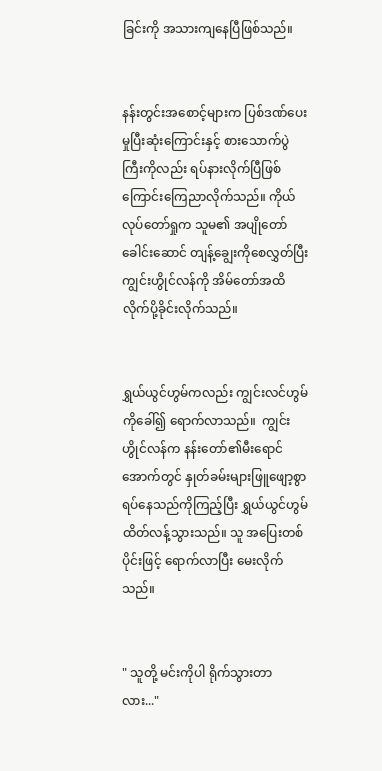ခြင်းကို အသားကျနေပြီဖြစ်သည်။


နန်းတွင်းအစောင့်များက ပြစ်ဒဏ်ပေးမှုပြီးဆုံးကြောင်းနှင့် စားသောက်ပွဲကြီးကိုလည်း ရပ်နားလိုက်ပြီဖြစ်ကြောင်းကြေညာလိုက်သည်။ ကိုယ်လုပ်တော်ရှုက သူမ၏ အပျိုတော်ခေါင်းဆောင် တျန့်ချွေးကိုစေလွှတ်ပြီး ကျွင်းဟွိုင်လန်ကို အိမ်တော်အထိ လိုက်ပို့ခိုင်းလိုက်သည်။


ရွှယ်ယွင်ဟွမ်ကလည်း ကျွင်းလင်ဟွမ်ကိုခေါ်၍ ရောက်လာသည်။  ကျွင်းဟွိုင်လန်က နန်းတော်၏မီးရောင်အောက်တွင် နှုတ်ခမ်းများဖြူဖျော့စွာ ရပ်နေသည်ကိုကြည့်ပြီး ရွှယ်ယွင်ဟွမ် ထိတ်လန့်သွားသည်။ သူ အပြေးတစ်ပိုင်းဖြင့် ရောက်လာပြီး မေးလိုက်သည်။


" သူတို့ မင်းကိုပါ ရိုက်သွားတာလား..."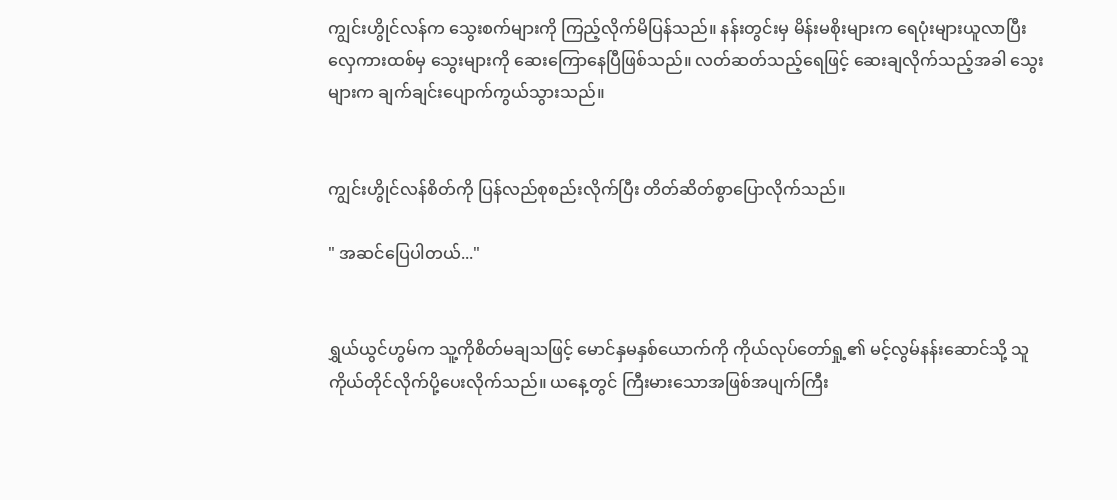ကျွင်းဟွိုင်လန်က သွေးစက်များကို ကြည့်လိုက်မိပြန်သည်။ နန်းတွင်းမှ မိန်းမစိုးများက ရေပုံးများယူလာပြီး လှေကားထစ်မှ သွေးများကို ဆေးကြောနေပြီဖြစ်သည်။ ‌လတ်ဆတ်သည့်ရေဖြင့် ဆေးချလိုက်သည့်အခါ သွေးများက ချက်ချင်းပျောက်ကွယ်သွားသည်။


ကျွင်းဟွိုင်လန်စိတ်ကို ပြန်လည်စုစည်းလိုက်ပြီး တိတ်ဆိတ်စွာပြောလိုက်သည်။

" အဆင်ပြေပါတယ်..."


ရွှယ်ယွင်ဟွမ်က သူ့ကိုစိတ်မချသဖြင့် မောင်နှမနှစ်ယောက်ကို ကိုယ်လုပ်တော်ရှု့၏ မင့်လွမ်နန်းဆောင်သို့ သူကိုယ်တိုင်လိုက်ပို့ပေးလိုက်သည်။ ယနေ့တွင် ကြီးမားသောအဖြစ်အပျက်ကြီး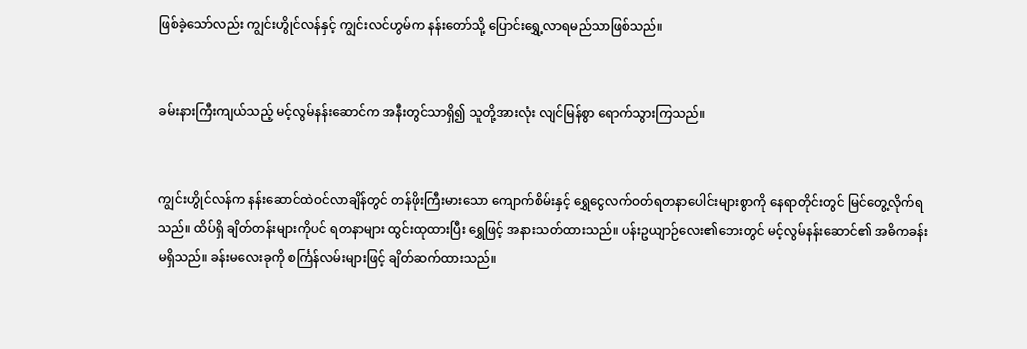ဖြစ်ခဲ့သော်လည်း ကျွင်းဟွိုင်လန်နှင့် ကျွင်းလင်ဟွမ်က နန်းတော်သို့ ပြောင်းရွှေ့လာရမည်သာဖြစ်သည်။


ခမ်းနားကြီးကျယ်သည့် မင့်လွမ်နန်းဆောင်က အနီးတွင်သာရှိ၍ သူတို့အားလုံး လျင်မြန်စွာ ရောက်သွားကြသည်။


ကျွင်းဟွိုင်လန်က နန်းဆောင်ထဲဝင်လာချိန်တွင် တန်ဖိုးကြီးမားသော ကျောက်စိမ်းနှင့် ရွှေငွေလက်ဝတ်ရတနာပေါင်းများစွာကို နေရာတိုင်းတွင် မြင်တွေ့လိုက်ရသည်။ ထိပ်ရှိ ချိတ်တန်းများကိုပင် ရတနာများ ထွင်းထုထားပြီး ရွှေဖြင့် အနားသတ်ထားသည်။ ပန်းဥယျာဉ်လေး၏ဘေးတွင် မင့်လွမ်နန်းဆောင်၏ အဓိကခန်းမရှိသည်။ ခန်းမလေးခုကို စင်္ကြန်လမ်းများဖြင့် ချိတ်ဆက်ထားသည်။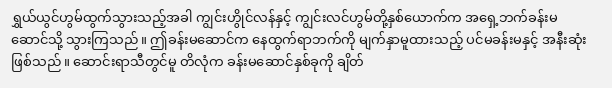ရွှယ်ယွင်ဟွမ်ထွက်သွားသည့်အခါ ကျွင်းဟွိုင်လန်နှင့် ကျွင်းလင်ဟွမ်တို့နှစ်ယောက်က အရှေ့ဘက်ခန်းမဆောင်သို့ သွားကြသည်။ ဤခန်းမဆောင်က နေထွက်ရာဘက်ကို မျက်နှာမူထားသည့် ပင်မခန်းမနှင့် အနီးဆုံးဖြစ်သည်။ ဆောင်းရာသီတွင်မူ တိလုံက ခန်းမဆောင်နှစ်ခုကို ချိတ်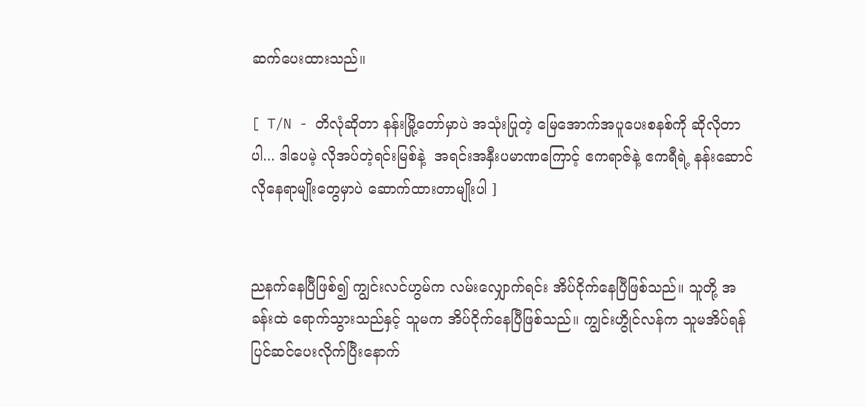ဆက်ပေးထားသည်။

[ T/N - တိလုံဆိုတာ နန်းမြို့တော်မှာပဲ အသုံးပြုတဲ့ မြေအောက်အပူပေးစနစ်ကို ဆိုလိုတာပါ... ဒါပေမဲ့ လိုအပ်တဲ့ရင်းမြစ်နဲ့  အရင်းအနှီးပမာဏကြောင့် ဧကရာဇ်နဲ့ ဧကရီရဲ့ နန်းဆောင်လိုနေရာမျိုးတွေမှာပဲ ဆောက်ထားတာမျိုးပါ ]


ညနက်‌နေပြီဖြစ်၍ ကျွင်းလင်ဟွမ်က လမ်းလျှောက်ရင်း အိပ်ငိုက်နေပြီဖြစ်သည်။ သူတို့ အခန်းထဲ ရောက်သွားသည်နှင့် သူမက အိပ်ငိုက်နေပြီဖြစ်သည်။ ကျွင်းဟွိုင်လန်က သူမအိပ်ရန် ပြင်ဆင်ပေးလိုက်ပြီးနောက်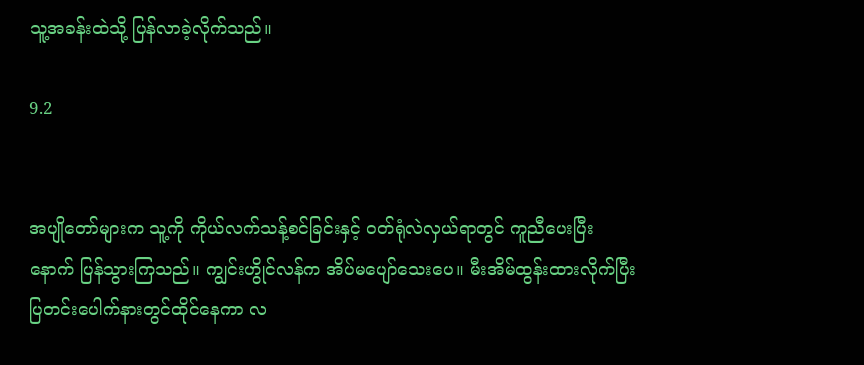သူ့အခန်းထဲသို့ ပြန်လာခဲ့လိုက်သည်။

9.2


အပျိုတော်များက သူ့ကို ကိုယ်လက်သန့်စင်ခြင်းနှင့် ဝတ်ရုံလဲလှယ်ရာတွင် ကူညီပေးပြီးနောက် ပြန်သွားကြသည်။ ကျွင်းဟွိုင်လန်က အိပ်မပျော်သေးပေ။ မီးအိမ်ထွန်းထားလိုက်ပြီး ပြတင်းပေါက်နားတွင်ထိုင်နေကာ လ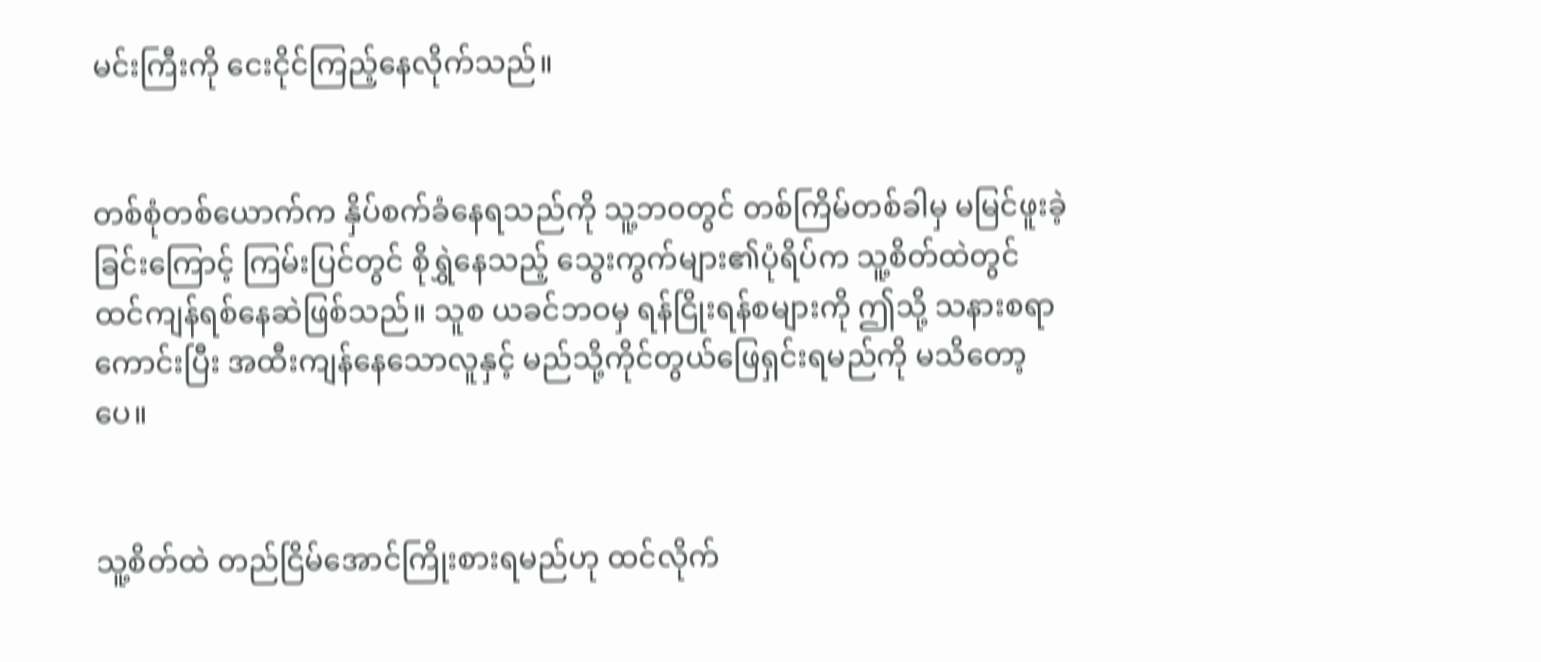မင်းကြီးကို ငေးငိုင်ကြည့်နေလိုက်သည်။


တစ်စုံတစ်ယောက်က နှိပ်စက်ခံနေရသည်ကို သူ့ဘဝတွင် တစ်ကြိမ်တစ်ခါမှ မမြင်ဖူးခဲ့ခြင်းကြောင့် ကြမ်းပြင်တွင် စိုရွှဲနေသည့် သွေးကွက်များ၏ပုံရိပ်က သူ့စိတ်ထဲတွင် ထင်ကျန်ရစ်နေဆဲဖြစ်သည်။ သူစ ယခင်ဘဝမှ ရန်ငြိုးရန်စများကို ဤသို့ သနားစရာကောင်းပြီး အထီးကျန်နေသောလူနှင့် မည်သို့ကိုင်တွယ်ဖြေရှင်းရမည်ကို‌ မသိတော့ပေ။


သူ့စိတ်ထဲ တည်ငြိမ်အောင်ကြိုးစားရမည်ဟု ထင်လိုက်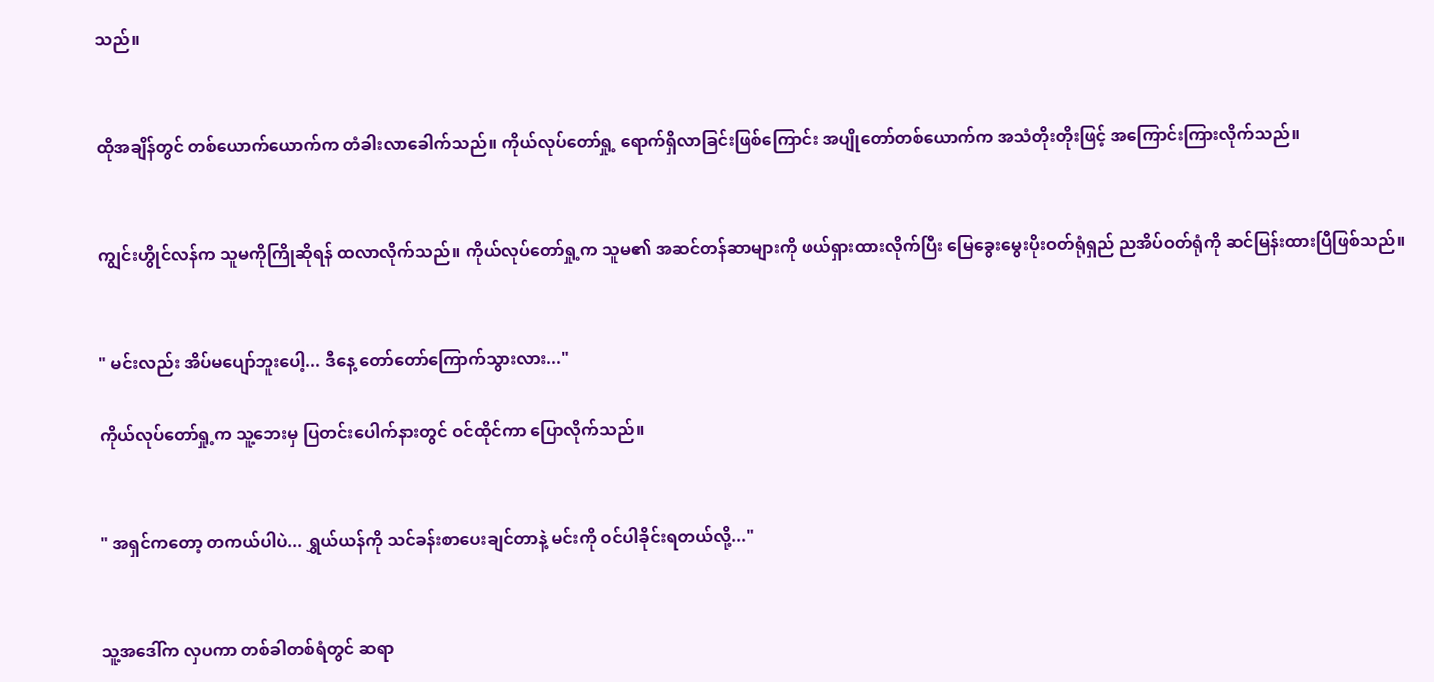သည်။


ထိုအချိန်တွင် တစ်ယောက်ယောက်က တံခါးလာခေါက်သည်။ ကိုယ်လုပ်တော်ရှု့ ရောက်ရှိလာခြင်းဖြစ်ကြောင်း အပျိုတော်တစ်ယောက်က အသံတိုးတိုးဖြင့် အကြောင်းကြားလိုက်သည်။


ကျွင်းဟွိုင်လန်က သူမကိုကြိုဆိုရန် ထလာလိုက်သည်။ ကိုယ်လုပ်တော်ရှု့က သူမ၏ အဆင်တန်ဆာများကို ဖယ်ရှားထားလိုက်ပြီး မြေခွေးမွေးပိုးဝတ်ရုံရှည် ညအိပ်ဝတ်ရုံကို ဆင်မြန်းထားပြီဖြစ်သည်။


" မင်းလည်း အိပ်မပျော်ဘူးပေါ့... ဒီနေ့ တော်တော်ကြောက်သွားလား..."

ကိုယ်လုပ်တော်ရှု့က သူ့ဘေးမှ ပြတင်းပေါက်နားတွင် ဝင်ထိုင်ကာ ပြောလိုက်သည်။


" အရှင်ကတော့ တကယ်ပါပဲ... ရွှယ်ယန်ကို သင်ခန်းစာပေးချင်တာနဲ့ မင်းကို ဝင်ပါခိုင်းရတယ်လို့..."


သူ့‌အဒေါ်က လှပကာ တစ်ခါတစ်ရံတွင် ဆရာ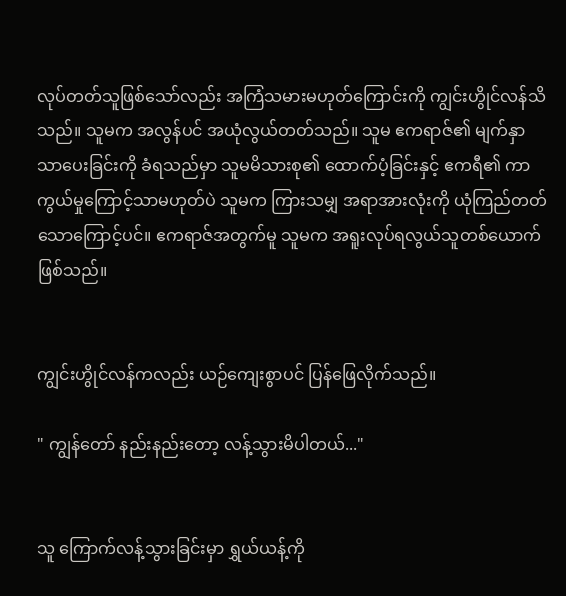လုပ်တတ်သူဖြစ်သော်လည်း အကြံသမားမဟုတ်ကြောင်းကို ကျွင်းဟွိုင်လန်သိသည်။ သူမက အလွန်ပင် အယုံလွယ်တတ်သည်။ သူမ ဧကရာဇ်၏ မျက်နှာသာပေးခြင်းကို ခံရသည်မှာ သူမမိသားစု၏ ထောက်ပံ့ခြင်းနှင့် ဧကရီ၏ ကာကွယ်မှုကြောင့်သာမဟုတ်ပဲ သူမက ကြားသမျှ အရာအားလုံးကို ယုံကြည်တတ်သောကြောင့်ပင်။ ဧကရာဇ်အတွက်မူ သူမက အရူးလုပ်ရလွယ်သူတစ်ယောက်ဖြစ်သည်။


ကျွင်းဟွိုင်လန်ကလည်း ယဉ်ကျေးစွာပင် ပြန်ဖြေလိုက်သည်။

" ကျွန်တော် နည်းနည်းတော့ လန့်သွားမိပါတယ်..."


သူ ကြောက်လန့်သွားခြင်းမှာ ရွှယ်ယန့်ကို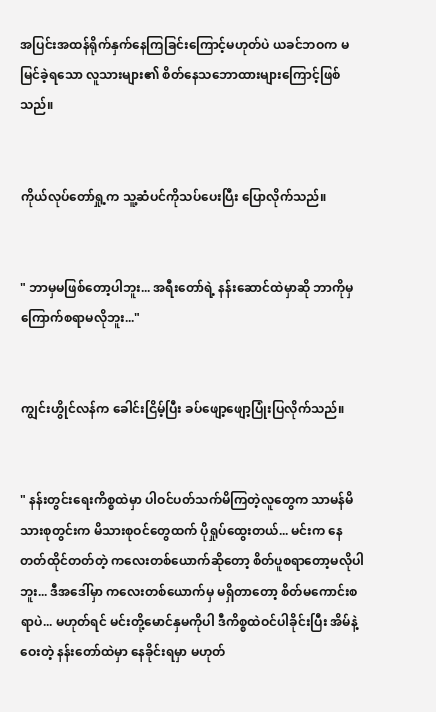အပြင်းအထန်ရိုက်နှက်နေကြခြင်းကြောင့်မဟုတ်ပဲ ယခင်ဘဝက မမြင်ခဲ့ရသော လူသားများ၏ စိတ်နေသဘောထားများကြောင့်ဖြစ်သည်။


ကိုယ်လုပ်တော်ရှု့က သူ့ဆံပင်ကိုသပ်ပေးပြီး ပြောလိုက်သည်။


" ဘာမှမဖြစ်တော့ပါဘူး... အရီးတော်ရဲ့ နန်းဆောင်ထဲမှာဆို ဘာကိုမှ ကြောက်စရာမလိုဘူး..."


ကျွင်းဟွိုင်လန်က ခေါင်းငြိမ့်ပြီး ခပ်ဖျော့ဖျော့ပြုံးပြလိုက်သည်။


" နန်းတွင်းရေးကိစ္စထဲမှာ ပါဝင်ပတ်သက်မိကြတဲ့လူတွေက သာမန်မိသားစုတွင်းက မိသားစုဝင်တွေထက် ပိုရှုပ်ထွေးတယ်... မင်းက နေတတ်ထိုင်တတ်တဲ့ ကလေးတစ်ယောက်ဆိုတော့ စိတ်ပူစရာတော့မလိုပါဘူး... ဒီအဒေါ်မှာ ကလေးတစ်ယောက်မှ မရှိတာတော့ စိတ်မကောင်းစရာပဲ... မဟုတ်ရင် မင်းတို့မောင်နှမကိုပါ ဒီကိစ္စထဲဝင်ပါခိုင်းပြီး အိမ်နဲ့ဝေးတဲ့ နန်းတော်ထဲမှာ နေခိုင်းရမှာ မဟုတ်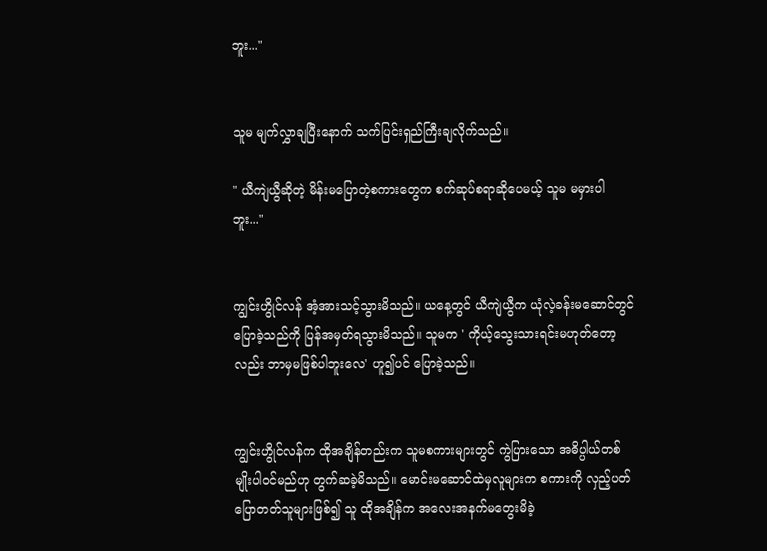ဘူး..."


သူမ မျက်လွှာချပြီးနောက် သက်ပြင်းရှည်ကြီးချလိုက်သည်။

" ယီကျဲယွီဆိုတဲ့ မိန်းမပြောတဲ့စကားတွေက စက်ဆုပ်စရာဆိုပေမယ့် သူမ မမှားပါဘူး..."


ကျွင်းဟွိုင်လန် အံ့အားသင့်သွားမိသည်။ ယနေ့တွင် ယီကျဲယွီက ယုံလဲ့ခန်းမဆောင်တွင်ပြောခဲ့သည်ကို ပြန်အမှတ်ရသွားမိသည်။ သူမက ' ကိုယ့်သွေးသားရင်းမဟုတ်တော့လည်း ဘာမှမဖြစ်ပါဘူးလေ' ဟူ၍ပင် ပြောခဲ့သည်။


ကျွင်းဟွိုင်လန်က ထိုအချိန်တည်းက သူမစကားများတွင် ကွဲပြားသော အဓိပ္ပါယ်တစ်မျိုးပါဝင်မည်ဟု တွက်ဆခဲ့မိသည်။ မောင်းမဆောင်ထဲမှလူများက စကားကို လှည့်ပတ်ပြောတတ်သူများဖြစ်၍ သူ ထိုအချိန်က အလေးအနက်မတွေးမိခဲ့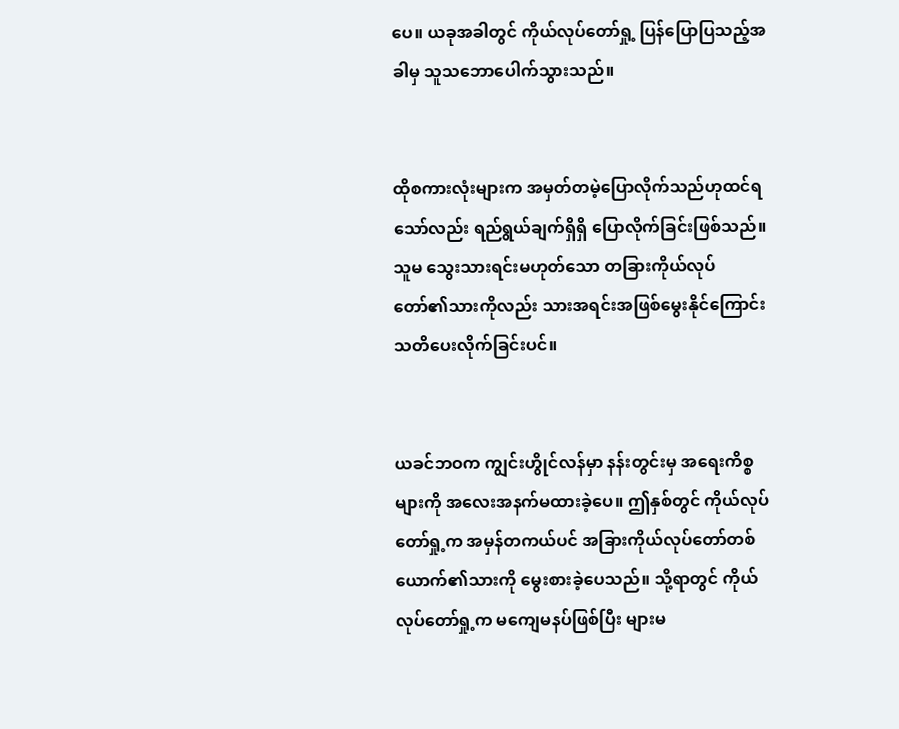ပေ။ ယခုအခါတွင် ကိုယ်လုပ်တော်ရှု့ ပြန်ပြောပြသည့်အခါမှ သူသဘောပေါက်သွားသည်။


ထိုစကားလုံးများက အမှတ်တမဲ့ပြောလိုက်သည်ဟုထင်ရသော်လည်း ရည်ရွယ်ချက်ရှိရှိ ပြောလိုက်ခြင်းဖြစ်သည်။ သူမ သွေးသားရင်းမဟုတ်သော တခြားကိုယ်လုပ်တော်၏သားကိုလည်း သားအရင်းအဖြစ်မွေးနိုင်ကြောင်း သတိပေးလိုက်ခြင်းပင်။


ယခင်ဘဝက ကျွင်းဟွိုင်လန်မှာ နန်းတွင်းမှ အရေးကိစ္စများကို အလေးအနက်မထားခဲ့ပေ။ ဤနှစ်တွင် ကိုယ်လုပ်တော်ရှု့က အမှန်တကယ်ပင် အခြားကိုယ်လုပ်တော်တစ်ယောက်၏သားကို မွေးစားခဲ့ပေသည်။ သို့ရာတွင် ကိုယ်လုပ်တော်ရှု့က မကျေမနပ်ဖြစ်ပြီး များမ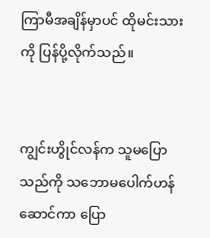ကြာမီအချိန်မှာပင် ထိုမင်းသားကို ပြန်ပို့လိုက်သည်။


ကျွင်းဟွိုင်လန်က သူမပြောသည်ကို သဘောမပေါက်ဟန်ဆောင်ကာ ပြော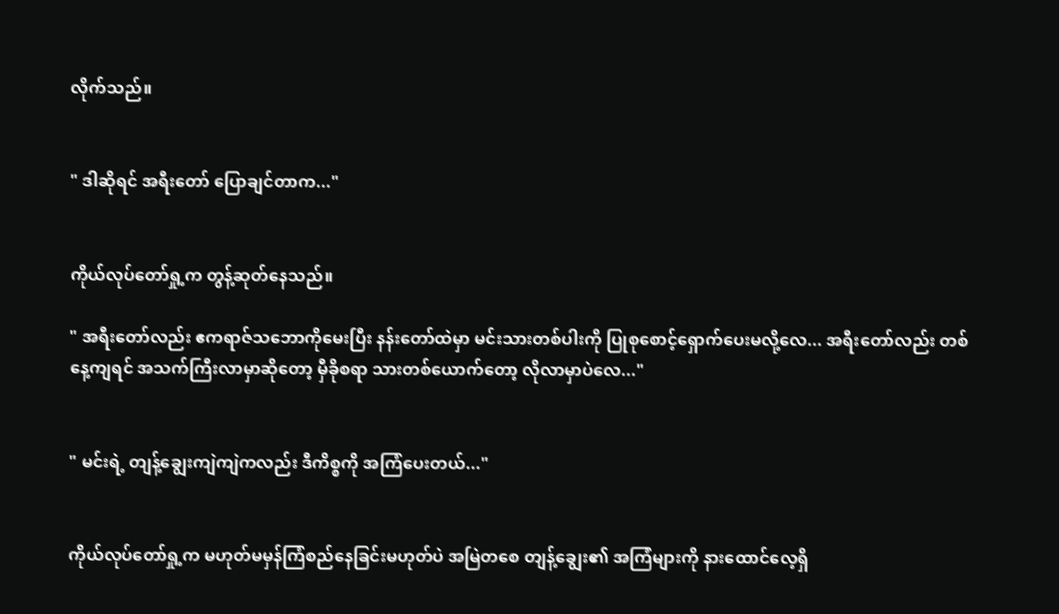လိုက်သည်။


" ဒါဆိုရင် အရီးတော် ပြောချင်တာက..."


ကိုယ်လုပ်တော်ရှု့က တွန့်ဆုတ်နေသည်။

" အရီးတော်လည်း ဧကရာဇ်သဘောကိုမေးပြီး နန်းတော်ထဲမှာ မင်းသားတစ်ပါးကို ပြုစုစောင့်ရှောက်ပေးမလို့လေ... အရီးတော်လည်း တစ်နေ့ကျရင် အသက်ကြီးလာမှာဆိုတော့ မှီခိုစရာ သားတစ်ယောက်တော့ လိုလာမှာပဲလေ..."


" မင်းရဲ့ တျန့်ချွေးကျဲကျဲကလည်း ဒီကိစ္စကို အကြံပေးတယ်..."


ကိုယ်လုပ်တော်ရှု့က မဟုတ်မမှန်ကြံစည်နေခြင်းမဟုတ်ပဲ အမြဲတစေ တျန့်ချွေး၏ အကြံများကို နားထောင်လေ့ရှိ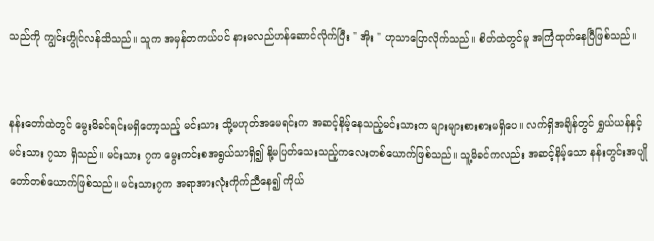သည်ကို ကျွင်းဟွိုင်လန်သိသည်။ သူက အမှန်တကယ်ပင် နားမလည်ဟန်ဆောင်လိုက်ပြီး " အိုး " ဟုသာပြောလိုက်သည်။ စိတ်ထဲတွင်မူ အကြံထုတ်နေပြီဖြစ်သည်။


နန်းတော်ထဲတွင် မွေးမိခင်ရင်းမရှိတော့သည့် မင်းသား သို့မဟုတ်အမေရင်းက အဆင့်နိမ့်နေသည့်မင်းသားက များများစားစားမရှိပေ။ လက်ရှိအချိန်တွင် ရွှယ်ယန်နှင့် မင်းသား ၇သာ ရှိသည်။ မင်းသား ၇က မွေးကင်းစအရွယ်သာရှိ‌၍ နို့မပြတ်သေးသည့်ကလေးတစ်ယောက်ဖြစ်သည်။ သူ့မိခင်ကလည်း အဆင့်နိမ့်သော နန်းတွင်းအပျိုတော်တစ်ယောက်ဖြစ်သည်။ မင်းသား၇က အရာအားလုံးကိုက်ညီနေ၍ ကိုယ်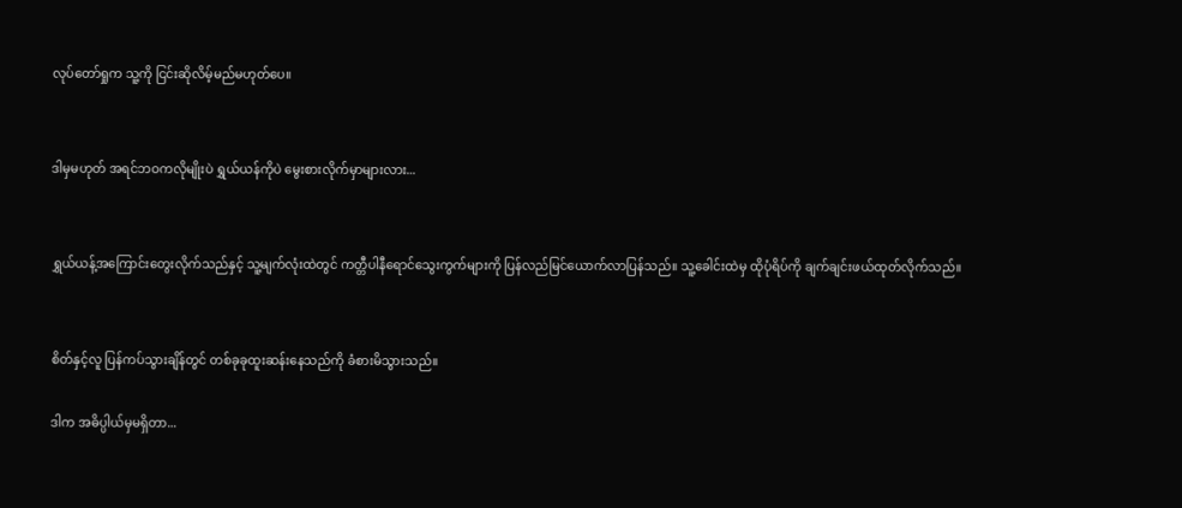လုပ်တော်ရှုက သူ့ကို ငြင်းဆိုလိမ့်မည်မဟုတ်ပေ။


ဒါမှမဟုတ် အရင်ဘဝကလိုမျိုးပဲ ရွှယ်ယန်ကိုပဲ မွေးစားလိုက်မှာများလား...


ရွှယ်ယန့်အကြောင်းတွေးလိုက်သည်နှင့် သူ့မျက်လုံးထဲတွင် ကတ္တီပါနီရောင်သွေးကွက်များကို ပြန်လည်မြင်ယောက်လာပြန်သည်။ သူ့ခေါင်းထဲမှ ထိုပုံရိပ်ကို ချက်ချင်းဖယ်ထုတ်လိုက်သည်။


စိတ်နှင့်လူ ပြန်ကပ်သွားချိန်တွင် တစ်ခုခုထူးဆန်းနေသည်ကို ခံစားမိသွားသည်။

ဒါက အဓိပ္ပါယ်မှမရှိတာ...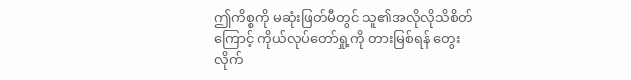ဤကိစ္စကို မဆုံးဖြတ်မီတွင် သူ၏အလိုလိုသိစိတ်ကြောင့် ကိုယ်လုပ်တော်ရှု့ကို တားမြစ်ရန် တွေးလိုက်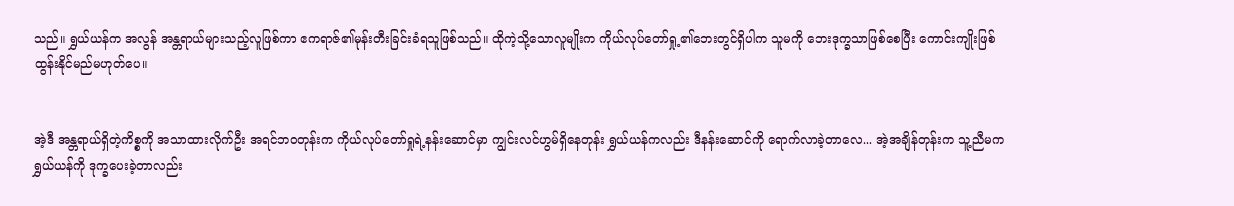သည်။ ရွှယ်ယန်က အလွန် အန္တရာယ်များသည့်လူဖြစ်ကာ ဧကရာဇ်၏မုန်းတီးခြင်းခံရသူဖြစ်သည်။ ထိုကဲ့သို့သောလူမျိုးက ကိုယ်လုပ်တော်ရှု့၏ဘေးတွင်ရှိပါက သူမကို ဘေးဒုက္ခသာဖြစ်စေပြီး ကောင်းကျိုးဖြစ်ထွန်းနိုင်မည်မဟုတ်ပေ။


အဲ့ဒီ အန္တရာယ်ရှိတဲ့ကိစ္စကို အသာထားလိုက်ဦး အရင်ဘဝတုန်းက ကိုယ်လုပ်တော်ရှုရဲ့နန်းဆောင်မှာ ကျွင်းလင်ဟွမ်ရှိနေတုန်း ရွှယ်ယန်ကလည်း ဒီနန်းဆောင်ကို ရောက်လာခဲ့တာလေ... အဲ့အချိန်တုန်းက သူ့ညီမက ရွှယ်ယန်ကို ဒုက္ခပေးခဲ့တာလည်း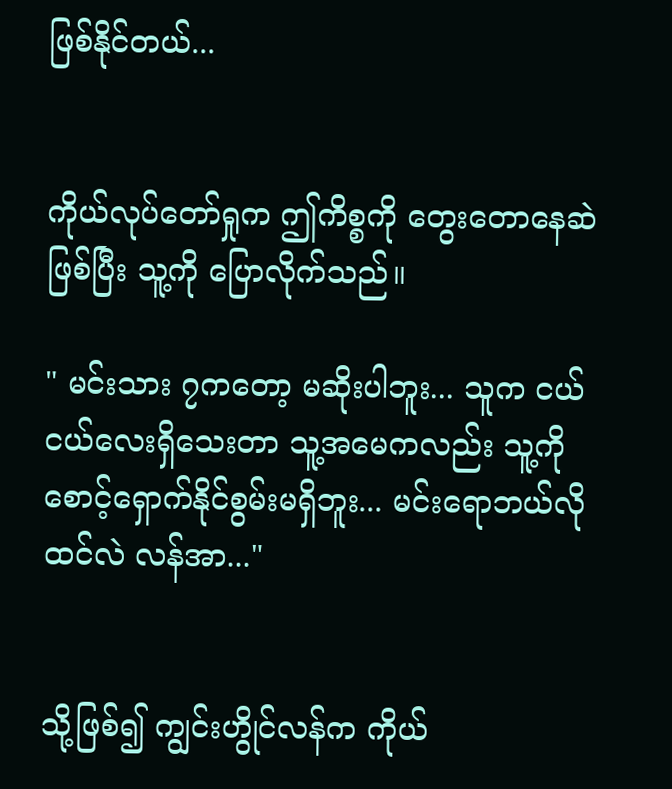ဖြစ်နိုင်တယ်...


ကိုယ်လုပ်တော်ရှုက ဤကိစ္စကို‌ တွေးတောနေဆဲဖြစ်ပြီး သူ့ကို ပြောလိုက်သည်။

" မင်းသား ၇ကတော့ မဆိုးပါဘူး... သူက ငယ်ငယ်လေးရှိသေးတာ သူ့အမေကလည်း သူ့ကို စောင့်ရှောက်နိုင်စွမ်းမရှိဘူး... မင်းရောဘယ်လိုထင်လဲ လန်အာ..."


သို့ဖြစ်၍ ကျွင်းဟွိုင်လန်က ကိုယ်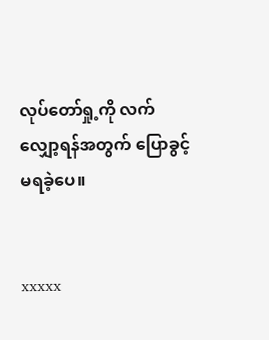လုပ်တော်ရှု့ကို လက်လျှော့ရန်အတွက် ပြောခွင့်မရ‌ခဲ့ပေ။


xxxxx